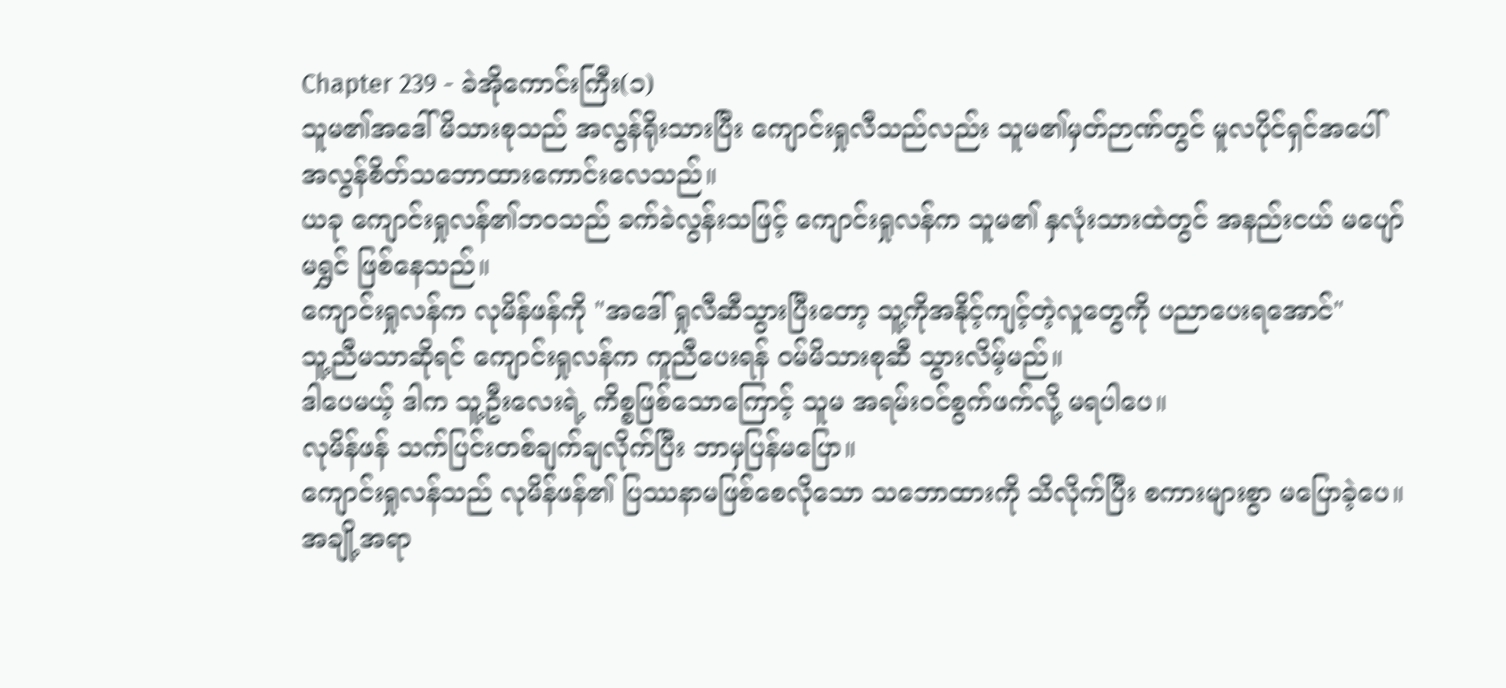Chapter 239 - ခဲအိုကောင်းကြီး(၁)
သူမ၏အဒေါ်မိသားစုသည် အလွန်ရိုးသားပြီး ကျောင်းရှုလီသည်လည်း သူမ၏မှတ်ဉာဏ်တွင် မူလပိုင်ရှင်အပေါ် အလွန်စိတ်သဘောထားကောင်းလေသည်။
ယခု ကျောင်းရှုလန်၏ဘဝသည် ခက်ခဲလွန်းသဖြင့် ကျောင်းရှုလန်က သူမ၏ နှလုံးသားထဲတွင် အနည်းငယ် မပျော်မရွှင် ဖြစ်နေသည်။
ကျောင်းရှုလန်က လုမိန်ဖန်ကို "အဒေါ် ရှုလီဆီသွားပြီးတော့ သူ့ကိုအနိုင့်ကျင့်တဲ့လူတွေကို ပညာပေးရအောင်"
သူ့ညီမသာဆိုရင် ကျောင်းရှုလန်က ကူညီပေးရန် ဝမ်မိသားစုဆီ သွားလိမ့်မည်။
ဒါပေမယ့် ဒါက သူ့ဦးလေးရဲ့ ကိစ္စဖြစ်သောကြောင့် သူမ အရမ်းဝင်စွက်ဖက်လို့ မရပါပေ။
လုမိန်ဖန် သက်ပြင်းတစ်ချက်ချလိုက်ပြီး ဘာမှပြန်မပြော။
ကျောင်းရှုလန်သည် လုမိန်ဖန်၏ ပြဿနာမဖြစ်စေလိုသော သဘောထားကို သိလိုက်ပြီး စကားများစွာ မပြောခဲ့ပေ။
အချို့အရာ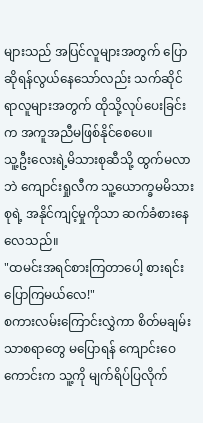များသည် အပြင်လူများအတွက် ပြောဆိုရန်လွယ်နေသော်လည်း သက်ဆိုင်ရာလူများအတွက် ထိုသို့လုပ်ပေးခြင်းက အကူအညီမဖြစ်နိုင်စေပေ။
သူ့ဦးလေးရဲ့မိသားစုဆီသို့ ထွက်မလာဘဲ ကျောင်းရှုလီက သူ့ယောက္ခမမိသားစုရဲ့ အနိုင်ကျင့်မှုကိုသာ ဆက်ခံစားနေလေသည်။
"ထမင်းအရင်စားကြတာပေါ့ စားရင်းပြောကြမယ်လေ!"
စကားလမ်းကြောင်းလွှဲကာ စိတ်မချမ်းသာစရာတွေ မပြောရန် ကျောင်းဝေကောင်းက သူ့ကို မျက်ရိပ်ပြလိုက်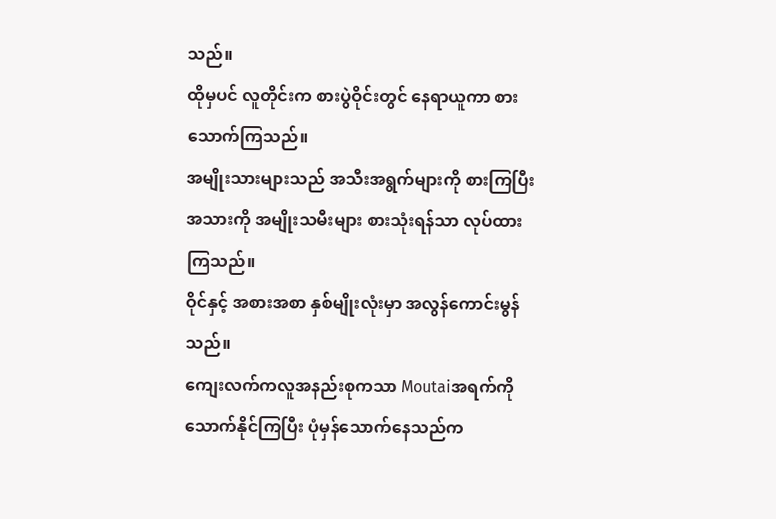သည်။
ထိုမှပင် လူတိုင်းက စားပွဲဝိုင်းတွင် နေရာယူကာ စားသောက်ကြသည်။
အမျိုးသားများသည် အသီးအရွက်များကို စားကြပြီး အသားကို အမျိုးသမီးများ စားသုံးရန်သာ လုပ်ထားကြသည်။
ဝိုင်နှင့် အစားအစာ နှစ်မျိုးလုံးမှာ အလွန်ကောင်းမွန်သည်။
ကျေးလက်ကလူအနည်းစုကသာ Moutaiအရက်ကို သောက်နိုင်ကြပြီး ပုံမှန်သောက်နေသည်က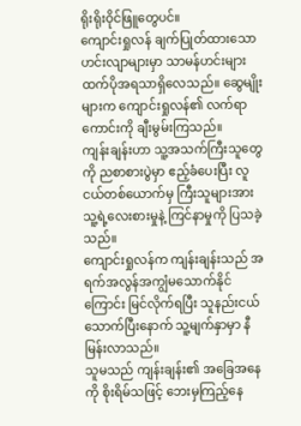ရိုးရိုးဝိုင်ဖြူတွေပင်။
ကျောင်းရှုလန် ချက်ပြုတ်ထားသော ဟင်းလျာများမှာ သာမန်ဟင်းများထက်ပိုအရသာရှိလေသည်။ ဆွေမျိုးများက ကျောင်းရှုလန်၏ လက်ရာကောင်းကို ချီးမွမ်းကြသည်။
ကျန်းချန်းဟာ သူ့အသက်ကြီးသူတွေကို ညစာစားပွဲမှာ ဧည့်ခံပေးပြီး လူငယ်တစ်ယောက်မှ ကြီးသူများအား သူ့ရဲ့လေးစားမှုနဲ့ ကြင်နာမှုကို ပြသခဲ့သည်။
ကျောင်းရှုလန်က ကျန်းချန်းသည် အရက်အလွန်အကျွံမသောက်နိုင်ကြောင်း မြင်လိုက်ရပြီး သူနည်းငယ်သောက်ပြီးနောက် သူ့မျက်နှာမှာ နီမြန်းလာသည်။
သူမသည် ကျန်းချန်း၏ အခြေအနေကို စိုးရိမ်သဖြင့် ဘေးမှကြည့်နေ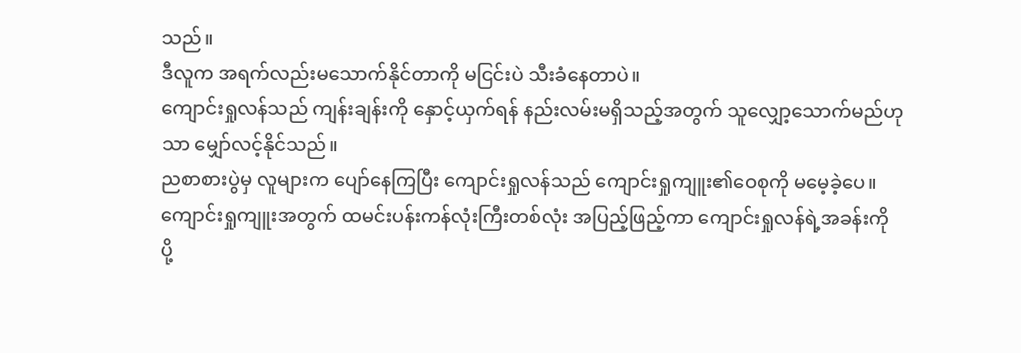သည်။
ဒီလူက အရက်လည်းမသောက်နိုင်တာကို မငြင်းပဲ သီးခံနေတာပဲ။
ကျောင်းရှုလန်သည် ကျန်းချန်းကို နှောင့်ယှက်ရန် နည်းလမ်းမရှိသည့်အတွက် သူလျှော့သောက်မည်ဟုသာ မျှော်လင့်နိုင်သည်။
ညစာစားပွဲမှ လူများက ပျော်နေကြပြီး ကျောင်းရှုလန်သည် ကျောင်းရှုကျူး၏ဝေစုကို မမေ့ခဲ့ပေ။
ကျောင်းရှုကျူးအတွက် ထမင်းပန်းကန်လုံးကြီးတစ်လုံး အပြည့်ဖြည့်ကာ ကျောင်းရှုလန်ရဲ့အခန်းကို ပို့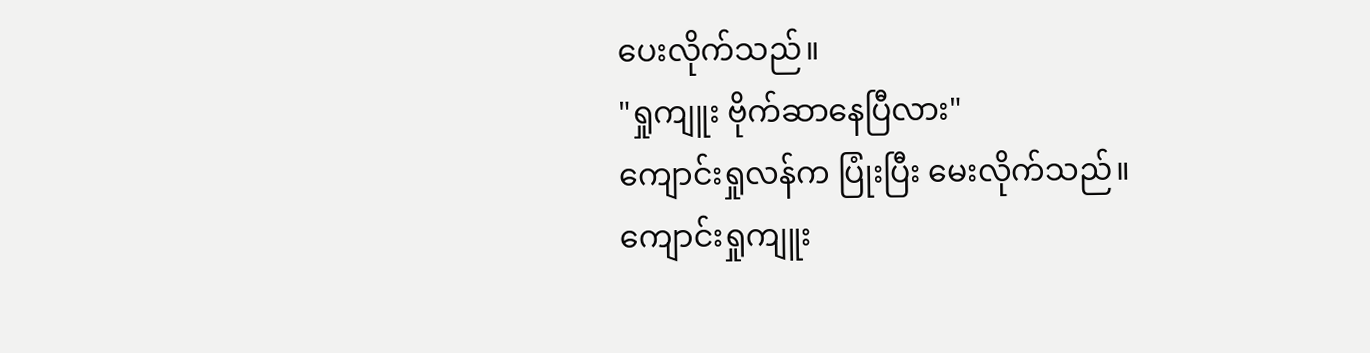ပေးလိုက်သည်။
"ရှုကျူး ဗိုက်ဆာနေပြီလား"
ကျောင်းရှုလန်က ပြုံးပြီး မေးလိုက်သည်။
ကျောင်းရှုကျူး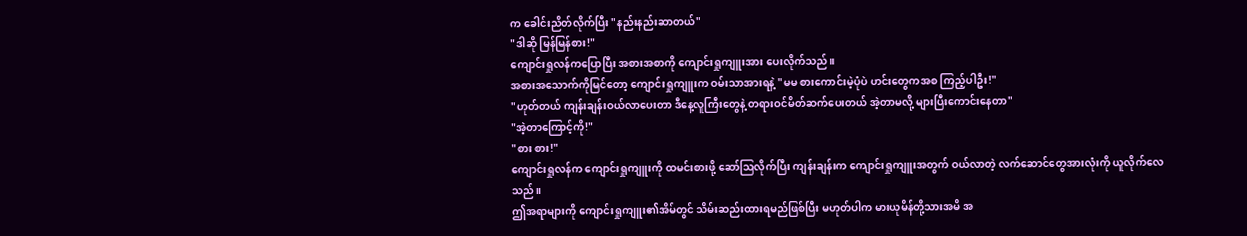က ခေါင်းညိတ်လိုက်ပြီး "နည်းနည်းဆာတယ်"
"ဒါဆို မြန်မြန်စား!"
ကျောင်းရှုလန်ကပြောပြီး အစားအစာကို ကျောင်းရှုကျူးအား ပေးလိုက်သည်။
အစားအသောက်ကိုမြင်တော့ ကျောင်းရှုကျူးက ဝမ်းသာအားရနဲ့ "မမ စားကောင်းမဲ့ပုံပဲ ဟင်းတွေကအစ ကြည့်ပါဦး!"
"ဟုတ်တယ် ကျန်းချန်းဝယ်လာပေးတာ ဒီနေ့လူကြီးတွေနဲ့ တရားဝင်မိတ်ဆက်ပေးတယ် အဲ့တာမလို့ များပြီးကောင်းနေတာ"
"အဲ့တာကြောင့်ကို!"
"စား စား!"
ကျောင်းရှုလန်က ကျောင်းရှုကျူးကို ထမင်းစားဖို့ ဆော်ဩလိုက်ပြီး ကျန်းချန်းက ကျောင်းရှုကျူးအတွက် ဝယ်လာတဲ့ လက်ဆောင်တွေအားလုံးကို ယူလိုက်လေသည်။
ဤအရာများကို ကျောင်းရှုကျူး၏အိမ်တွင် သိမ်းဆည်းထားရမည်ဖြစ်ပြီး မဟုတ်ပါက မားယုမိန်တို့သားအမိ အ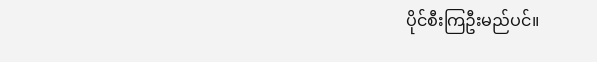ပိုင်စီးကြဦးမည်ပင်။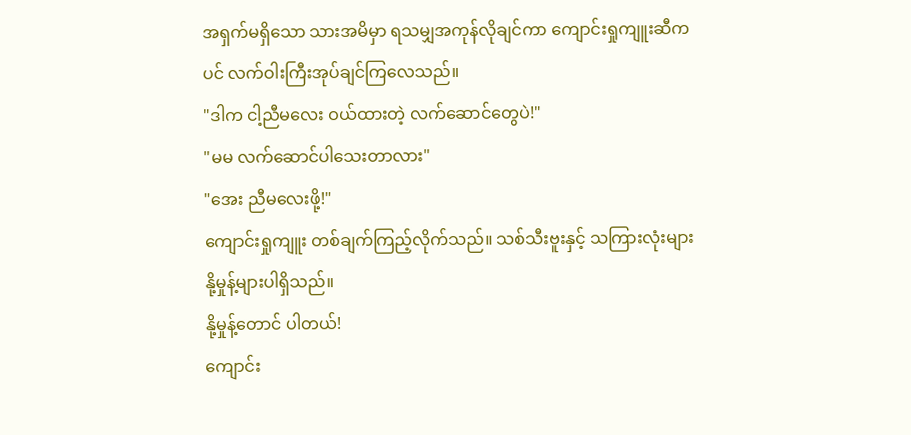အရှက်မရှိသော သားအမိမှာ ရသမျှအကုန်လိုချင်ကာ ကျောင်းရှုကျူးဆီကပင် လက်ဝါးကြီးအုပ်ချင်ကြလေသည်။
"ဒါက ငါ့ညီမလေး ဝယ်ထားတဲ့ လက်ဆောင်တွေပဲ!"
"မမ လက်ဆောင်ပါသေးတာလား"
"အေး ညီမလေးဖို့!"
ကျောင်းရှုကျူး တစ်ချက်ကြည့်လိုက်သည်။ သစ်သီးဗူးနှင့် သကြားလုံးများ နို့မှုန့်များပါရှိသည်။
နို့မှုန့်တောင် ပါတယ်!
ကျောင်း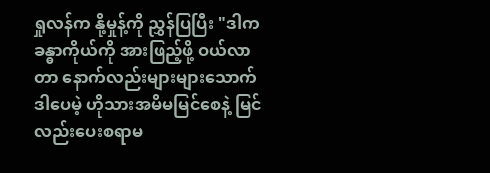ရှုလန်က နို့မှုန့်ကို ညွှန်ပြပြီး "ဒါက ခန္ဓာကိုယ်ကို အားဖြည့်ဖို့ ဝယ်လာတာ နောက်လည်းများများသောက် ဒါပေမဲ့ ဟိုသားအမိမမြင်စေနဲ့ မြင်လည်းပေးစရာမ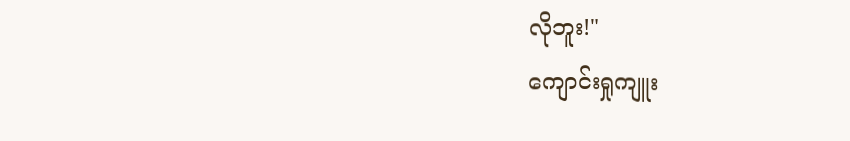လိုဘူး!"
ကျောင်းရှုကျူး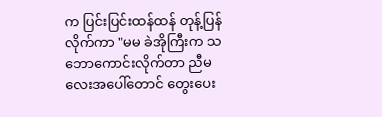က ပြင်းပြင်းထန်ထန် တုန့်ပြန်လိုက်ကာ "မမ ခဲအိုကြီးက သဘောကောင်းလိုက်တာ ညီမလေးအပေါ်တောင် တွေးပေး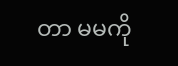တာ မမကို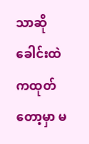သာဆို ခေါင်းထဲကထုတ်တော့မှာ မ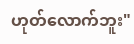ဟုတ်လောက်ဘူး"